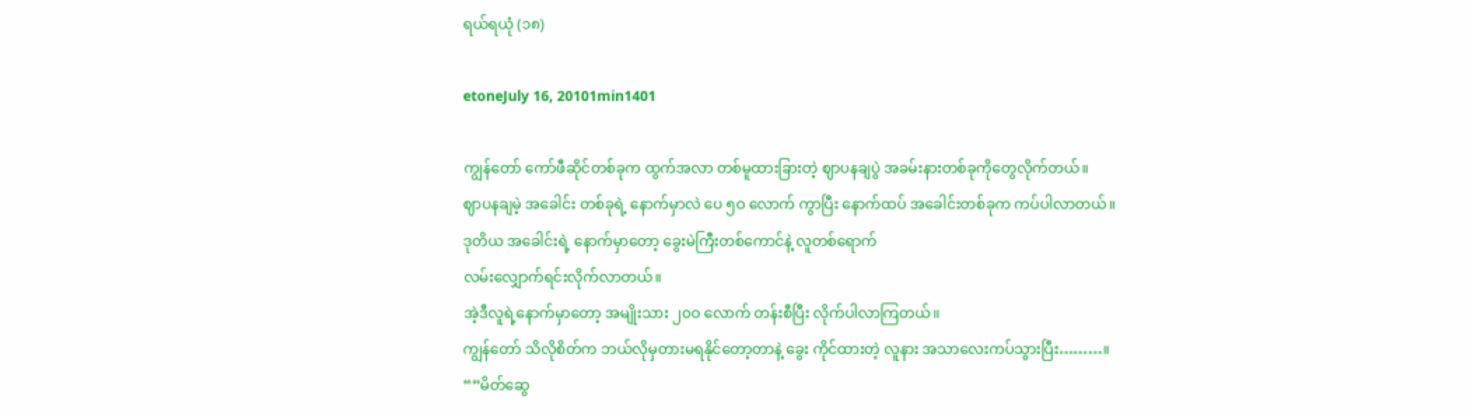ရယ်ရယုံ (၁၈)

etoneJuly 16, 20101min1401

ကျွန်တော် ကော်ဖီဆိုင်တစ်ခုက ထွက်အလာ တစ်မူထားခြားတဲ့ ဈာပနချပွဲ အခမ်းနားတစ်ခုကိုတွေလိုက်တယ်။
ဈာပနချမဲ့ အခေါင်း တစ်ခုရဲ့ နောက်မှာလဲ ပေ ၅ဝ လောက် ကွာပြီး နောက်ထပ် အခေါင်းတစ်ခုက ကပ်ပါလာတယ်။
ဒုတိယ အခေါင်းရဲ့ နောက်မှာတော့ ခွေးမဲကြီးတစ်ကောင်နဲ့ လူတစ်ရောက်
လမ်းလျှောက်ရင်းလိုက်လာတယ်။
အဲ့ဒီလူရဲ့နောက်မှာတော့ အမျိုးသား ၂၀ဝ လောက် တန်းစီပြီး လိုက်ပါလာကြတယ်၊၊
ကျွန်တော် သိလိုစိတ်က ဘယ်လိုမှတားမရနိုင်တော့တာနဲ့ ခွေး ကိုင်ထားတဲ့ လူနား အသာလေးကပ်သွားပြီး………။
“”မိတ်ဆွေ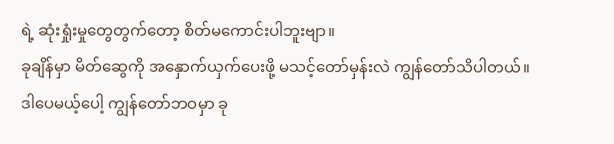ရဲ့ ဆုံးရှုံးမှုတွေတွက်တော့ စိတ်မကောင်းပါဘူးဗျာ။
ခုချိန်မှာ မိတ်ဆွေကို အနှောက်ယှက်ပေးဖို့ မသင့်တော်မှန်းလဲ ကျွန်တော်သိပါတယ်။
ဒါပေမယ့်ပေါ့ ကျွန်တော်ဘဝမှာ ခု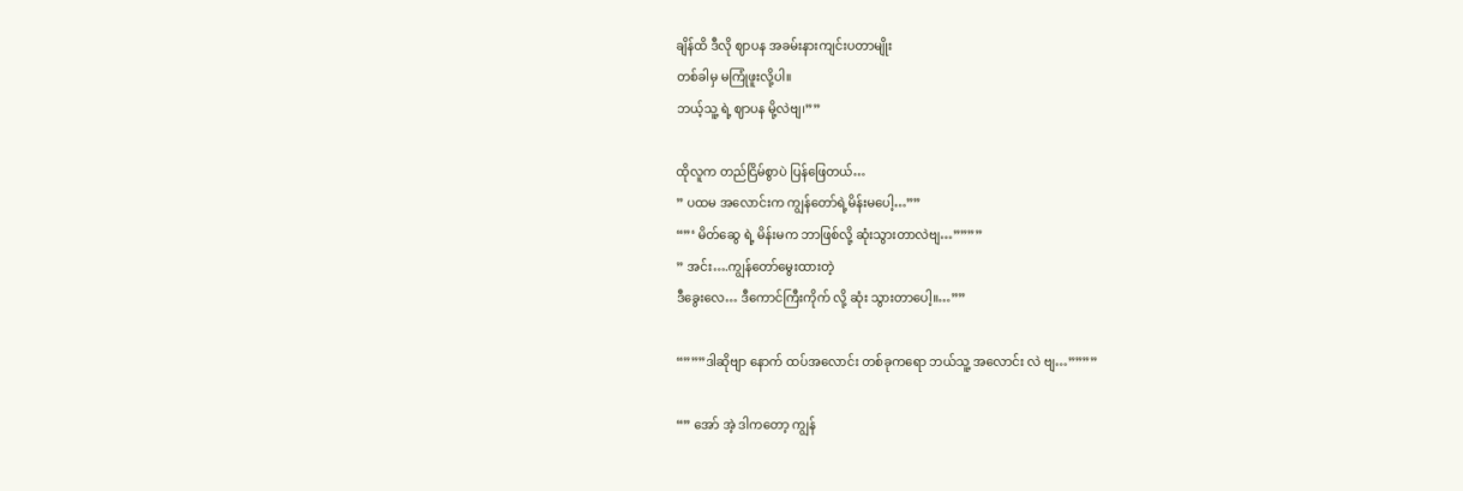ချိန်ထိ ဒီလို ဈာပန အခမ်းနားကျင်းပတာမျိုး
တစ်ခါမှ မကြုံဖူးလို့ပါ။
ဘယ့်သူ့ ရဲ့ ဈာပန မို့လဲဗျ၊””

ထိုလူက တည်ငြိမ်စွာပဲ ပြန်ဖြေတယ်…
” ပထမ အလောင်းက ကျွန်တော်ရဲ့မိန်းမပေါ့…””
“”‘ မိတ်ဆွေ ရဲ့ မိန်းမက ဘာဖြစ်လို့ ဆုံးသွားတာလဲဗျ…””””
” အင်း….ကျွန်တော်မွေးထားတဲ့
ဒီခွေးလေ… ဒီကောင်ကြီးကိုက် လို့ ဆုံး သွားတာပေါ့။…””

“”””ဒါဆိုဗျာ နောက် ထပ်အလောင်း တစ်ခုကရော ဘယ်သူ့ အလောင်း လဲ ဗျ…””””

“” အော် အဲ့ ဒါကတော့ ကျွန်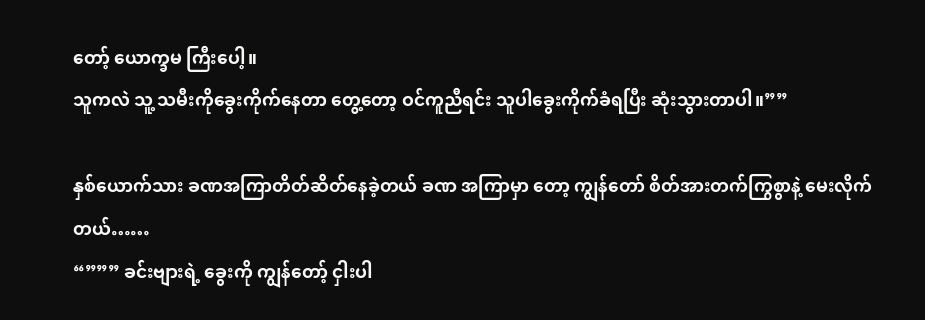တော့် ယောက္ခမ ကြီးပေါ့။
သူကလဲ သူ့ သမီးကိုခွေးကိုက်နေတာ တွေ့တော့ ဝင်ကူညီရင်း သူပါခွေးကိုက်ခံရပြီး ဆုံးသွားတာပါ။””

နှစ်ယောက်သား ခဏအကြာတိတ်ဆိတ်နေခဲ့တယ် ခဏ အကြာမှာ တော့ ကျွန်တော် စိတ်အားတက်ကြွစွာနဲ့ မေးလိုက်တယ်……
“””” ခင်းဗျားရဲ့ ခွေးကို ကျွန်တော့် ငှါးပါ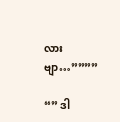လားဗျာ…””””

“” ဒါ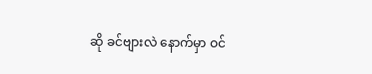ဆို ခင်ဗျားလဲ နောက်မှာ ဝင်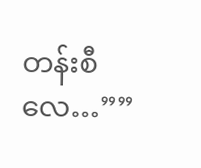တန်းစီလေ…””